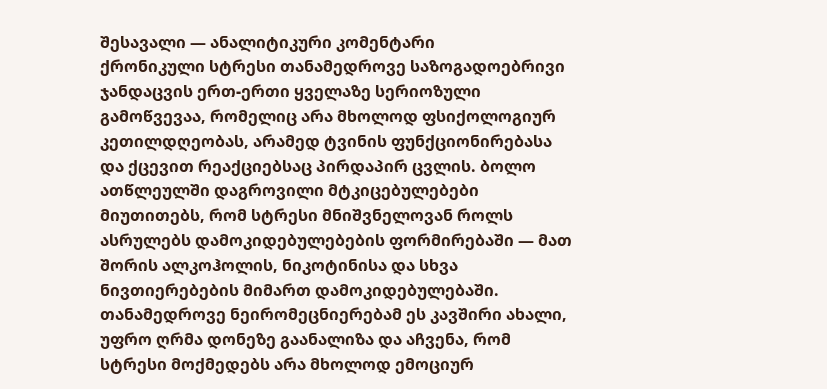შესავალი — ანალიტიკური კომენტარი
ქრონიკული სტრესი თანამედროვე საზოგადოებრივი ჯანდაცვის ერთ-ერთი ყველაზე სერიოზული გამოწვევაა, რომელიც არა მხოლოდ ფსიქოლოგიურ კეთილდღეობას, არამედ ტვინის ფუნქციონირებასა და ქცევით რეაქციებსაც პირდაპირ ცვლის. ბოლო ათწლეულში დაგროვილი მტკიცებულებები მიუთითებს, რომ სტრესი მნიშვნელოვან როლს ასრულებს დამოკიდებულებების ფორმირებაში — მათ შორის ალკოჰოლის, ნიკოტინისა და სხვა ნივთიერებების მიმართ დამოკიდებულებაში.
თანამედროვე ნეირომეცნიერებამ ეს კავშირი ახალი, უფრო ღრმა დონეზე გაანალიზა და აჩვენა, რომ სტრესი მოქმედებს არა მხოლოდ ემოციურ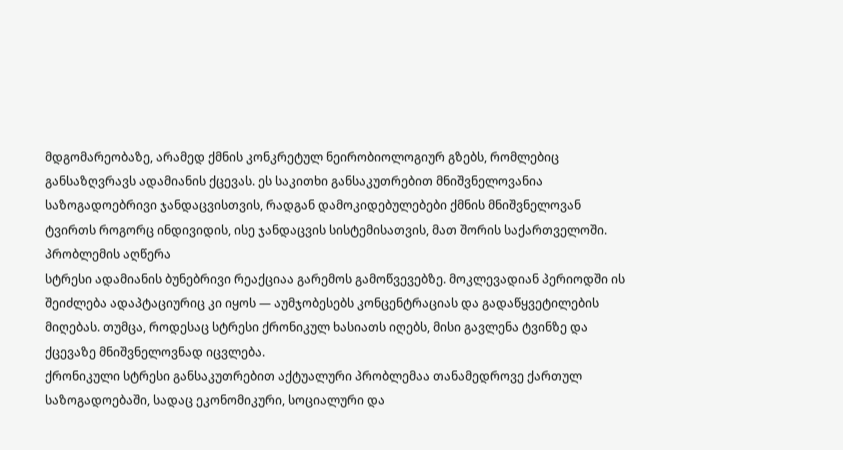მდგომარეობაზე, არამედ ქმნის კონკრეტულ ნეირობიოლოგიურ გზებს, რომლებიც განსაზღვრავს ადამიანის ქცევას. ეს საკითხი განსაკუთრებით მნიშვნელოვანია საზოგადოებრივი ჯანდაცვისთვის, რადგან დამოკიდებულებები ქმნის მნიშვნელოვან ტვირთს როგორც ინდივიდის, ისე ჯანდაცვის სისტემისათვის, მათ შორის საქართველოში.
პრობლემის აღწერა
სტრესი ადამიანის ბუნებრივი რეაქციაა გარემოს გამოწვევებზე. მოკლევადიან პერიოდში ის შეიძლება ადაპტაციურიც კი იყოს — აუმჯობესებს კონცენტრაციას და გადაწყვეტილების მიღებას. თუმცა, როდესაც სტრესი ქრონიკულ ხასიათს იღებს, მისი გავლენა ტვინზე და ქცევაზე მნიშვნელოვნად იცვლება.
ქრონიკული სტრესი განსაკუთრებით აქტუალური პრობლემაა თანამედროვე ქართულ საზოგადოებაში, სადაც ეკონომიკური, სოციალური და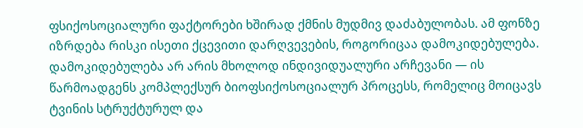ფსიქოსოციალური ფაქტორები ხშირად ქმნის მუდმივ დაძაბულობას. ამ ფონზე იზრდება რისკი ისეთი ქცევითი დარღვევების, როგორიცაა დამოკიდებულება.
დამოკიდებულება არ არის მხოლოდ ინდივიდუალური არჩევანი — ის წარმოადგენს კომპლექსურ ბიოფსიქოსოციალურ პროცესს, რომელიც მოიცავს ტვინის სტრუქტურულ და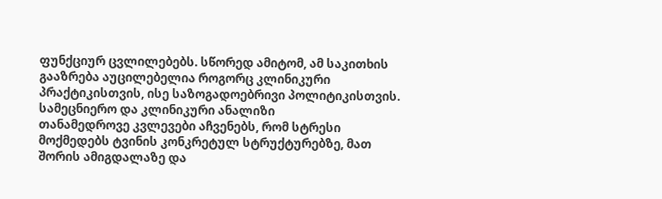ფუნქციურ ცვლილებებს. სწორედ ამიტომ, ამ საკითხის გააზრება აუცილებელია როგორც კლინიკური პრაქტიკისთვის, ისე საზოგადოებრივი პოლიტიკისთვის.
სამეცნიერო და კლინიკური ანალიზი
თანამედროვე კვლევები აჩვენებს, რომ სტრესი მოქმედებს ტვინის კონკრეტულ სტრუქტურებზე, მათ შორის ამიგდალაზე და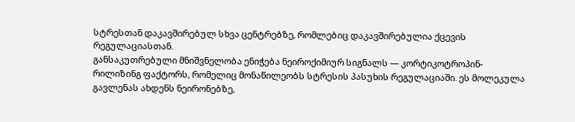სტრესთან დაკავშირებულ სხვა ცენტრებზე, რომლებიც დაკავშირებულია ქცევის რეგულაციასთან.
განსაკუთრებული მნიშვნელობა ენიჭება ნეიროქიმიურ სიგნალს — კორტიკოტროპინ-რილიზინგ ფაქტორს, რომელიც მონაწილეობს სტრესის პასუხის რეგულაციაში. ეს მოლეკულა გავლენას ახდენს ნეირონებზე,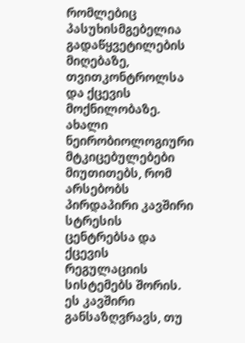რომლებიც პასუხისმგებელია გადაწყვეტილების მიღებაზე, თვითკონტროლსა და ქცევის მოქნილობაზე.
ახალი ნეირობიოლოგიური მტკიცებულებები მიუთითებს, რომ არსებობს პირდაპირი კავშირი სტრესის ცენტრებსა და ქცევის რეგულაციის სისტემებს შორის. ეს კავშირი განსაზღვრავს, თუ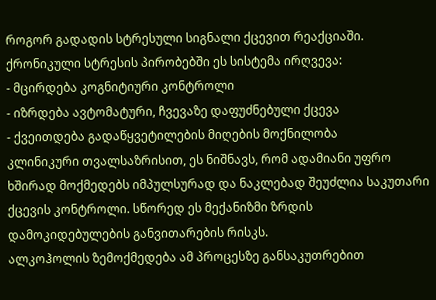როგორ გადადის სტრესული სიგნალი ქცევით რეაქციაში.
ქრონიკული სტრესის პირობებში ეს სისტემა ირღვევა:
- მცირდება კოგნიტიური კონტროლი
- იზრდება ავტომატური, ჩვევაზე დაფუძნებული ქცევა
- ქვეითდება გადაწყვეტილების მიღების მოქნილობა
კლინიკური თვალსაზრისით, ეს ნიშნავს, რომ ადამიანი უფრო ხშირად მოქმედებს იმპულსურად და ნაკლებად შეუძლია საკუთარი ქცევის კონტროლი. სწორედ ეს მექანიზმი ზრდის დამოკიდებულების განვითარების რისკს.
ალკოჰოლის ზემოქმედება ამ პროცესზე განსაკუთრებით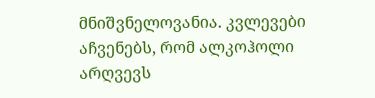მნიშვნელოვანია. კვლევები აჩვენებს, რომ ალკოჰოლი არღვევს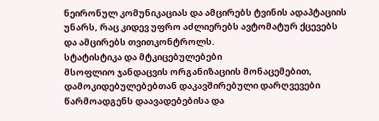ნეირონულ კომუნიკაციას და ამცირებს ტვინის ადაპტაციის უნარს, რაც კიდევ უფრო აძლიერებს ავტომატურ ქცევებს და ამცირებს თვითკონტროლს.
სტატისტიკა და მტკიცებულებები
მსოფლიო ჯანდაცვის ორგანიზაციის მონაცემებით, დამოკიდებულებებთან დაკავშირებული დარღვევები წარმოადგენს დაავადებებისა და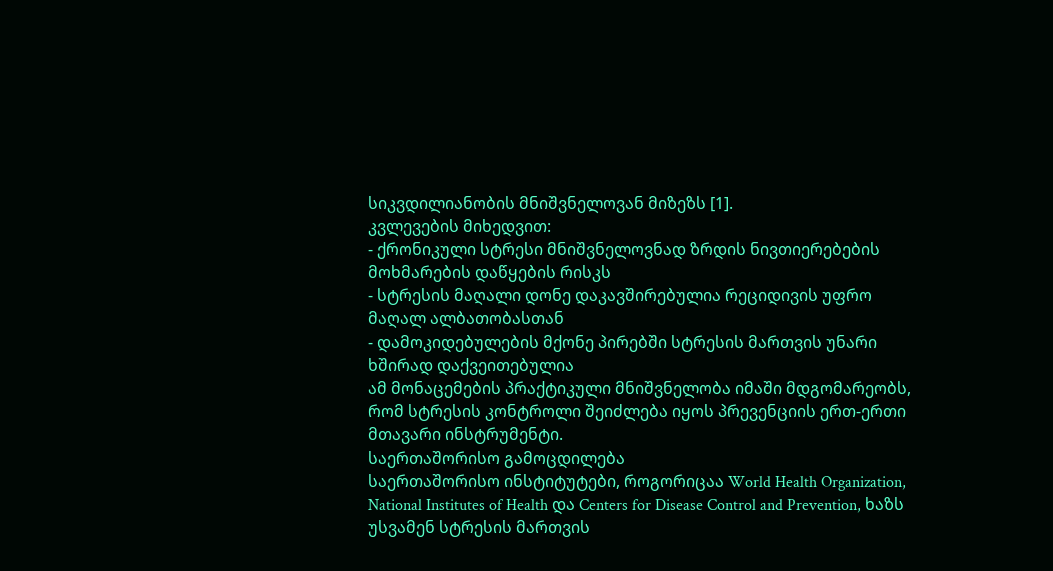სიკვდილიანობის მნიშვნელოვან მიზეზს [1].
კვლევების მიხედვით:
- ქრონიკული სტრესი მნიშვნელოვნად ზრდის ნივთიერებების მოხმარების დაწყების რისკს
- სტრესის მაღალი დონე დაკავშირებულია რეციდივის უფრო მაღალ ალბათობასთან
- დამოკიდებულების მქონე პირებში სტრესის მართვის უნარი ხშირად დაქვეითებულია
ამ მონაცემების პრაქტიკული მნიშვნელობა იმაში მდგომარეობს, რომ სტრესის კონტროლი შეიძლება იყოს პრევენციის ერთ-ერთი მთავარი ინსტრუმენტი.
საერთაშორისო გამოცდილება
საერთაშორისო ინსტიტუტები, როგორიცაა World Health Organization, National Institutes of Health და Centers for Disease Control and Prevention, ხაზს უსვამენ სტრესის მართვის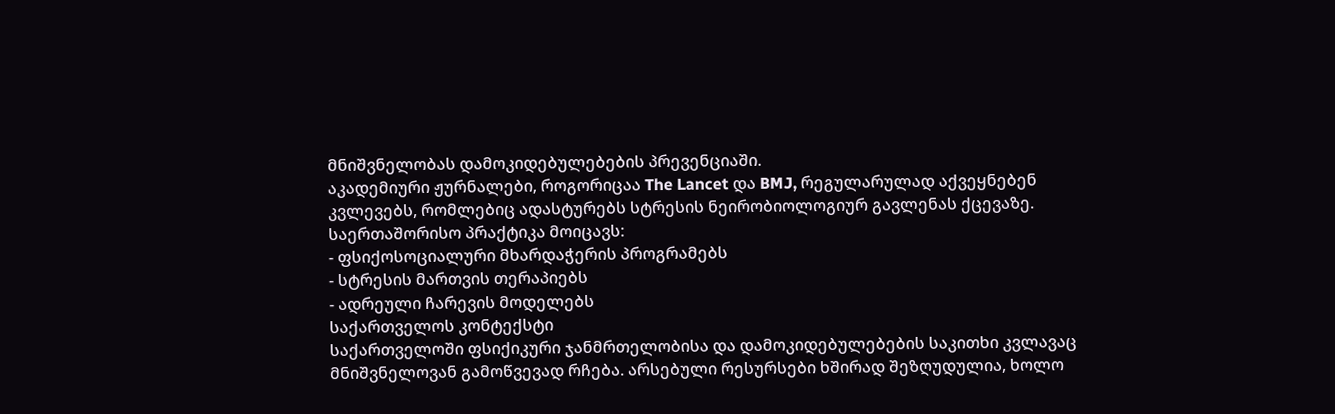მნიშვნელობას დამოკიდებულებების პრევენციაში.
აკადემიური ჟურნალები, როგორიცაა The Lancet და BMJ, რეგულარულად აქვეყნებენ კვლევებს, რომლებიც ადასტურებს სტრესის ნეირობიოლოგიურ გავლენას ქცევაზე.
საერთაშორისო პრაქტიკა მოიცავს:
- ფსიქოსოციალური მხარდაჭერის პროგრამებს
- სტრესის მართვის თერაპიებს
- ადრეული ჩარევის მოდელებს
საქართველოს კონტექსტი
საქართველოში ფსიქიკური ჯანმრთელობისა და დამოკიდებულებების საკითხი კვლავაც მნიშვნელოვან გამოწვევად რჩება. არსებული რესურსები ხშირად შეზღუდულია, ხოლო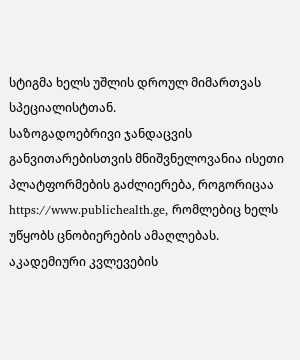სტიგმა ხელს უშლის დროულ მიმართვას სპეციალისტთან.
საზოგადოებრივი ჯანდაცვის განვითარებისთვის მნიშვნელოვანია ისეთი პლატფორმების გაძლიერება, როგორიცაა https://www.publichealth.ge, რომლებიც ხელს უწყობს ცნობიერების ამაღლებას.
აკადემიური კვლევების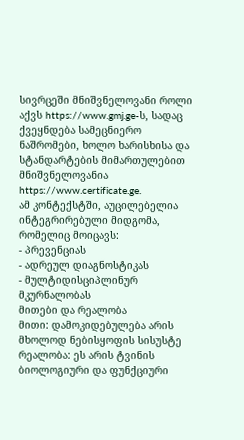სივრცეში მნიშვნელოვანი როლი აქვს https://www.gmj.ge-ს, სადაც ქვეყნდება სამეცნიერო ნაშრომები, ხოლო ხარისხისა და სტანდარტების მიმართულებით მნიშვნელოვანია https://www.certificate.ge.
ამ კონტექსტში, აუცილებელია ინტეგრირებული მიდგომა, რომელიც მოიცავს:
- პრევენციას
- ადრეულ დიაგნოსტიკას
- მულტიდისციპლინურ მკურნალობას
მითები და რეალობა
მითი: დამოკიდებულება არის მხოლოდ ნებისყოფის სისუსტე
რეალობა: ეს არის ტვინის ბიოლოგიური და ფუნქციური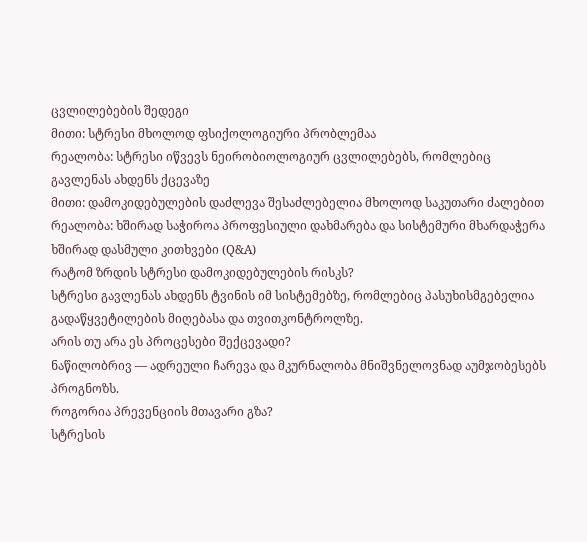ცვლილებების შედეგი
მითი: სტრესი მხოლოდ ფსიქოლოგიური პრობლემაა
რეალობა: სტრესი იწვევს ნეირობიოლოგიურ ცვლილებებს, რომლებიც გავლენას ახდენს ქცევაზე
მითი: დამოკიდებულების დაძლევა შესაძლებელია მხოლოდ საკუთარი ძალებით
რეალობა: ხშირად საჭიროა პროფესიული დახმარება და სისტემური მხარდაჭერა
ხშირად დასმული კითხვები (Q&A)
რატომ ზრდის სტრესი დამოკიდებულების რისკს?
სტრესი გავლენას ახდენს ტვინის იმ სისტემებზე, რომლებიც პასუხისმგებელია გადაწყვეტილების მიღებასა და თვითკონტროლზე.
არის თუ არა ეს პროცესები შექცევადი?
ნაწილობრივ — ადრეული ჩარევა და მკურნალობა მნიშვნელოვნად აუმჯობესებს პროგნოზს.
როგორია პრევენციის მთავარი გზა?
სტრესის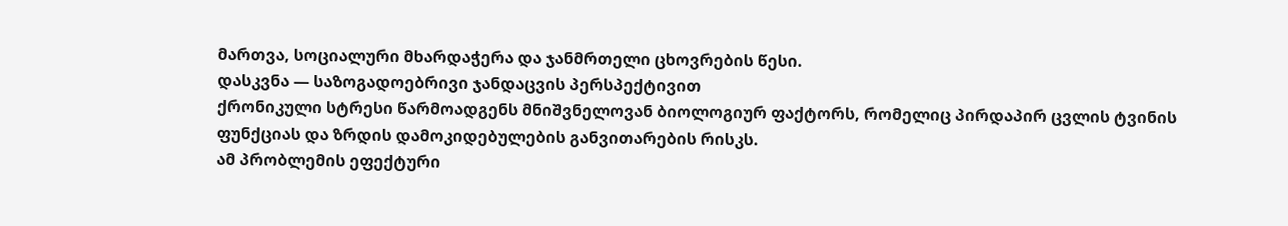მართვა, სოციალური მხარდაჭერა და ჯანმრთელი ცხოვრების წესი.
დასკვნა — საზოგადოებრივი ჯანდაცვის პერსპექტივით
ქრონიკული სტრესი წარმოადგენს მნიშვნელოვან ბიოლოგიურ ფაქტორს, რომელიც პირდაპირ ცვლის ტვინის ფუნქციას და ზრდის დამოკიდებულების განვითარების რისკს.
ამ პრობლემის ეფექტური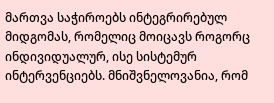მართვა საჭიროებს ინტეგრირებულ მიდგომას, რომელიც მოიცავს როგორც ინდივიდუალურ, ისე სისტემურ ინტერვენციებს. მნიშვნელოვანია, რომ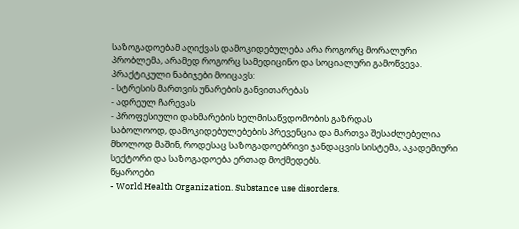საზოგადოებამ აღიქვას დამოკიდებულება არა როგორც მორალური პრობლემა, არამედ როგორც სამედიცინო და სოციალური გამოწვევა.
პრაქტიკული ნაბიჯები მოიცავს:
- სტრესის მართვის უნარების განვითარებას
- ადრეულ ჩარევას
- პროფესიული დახმარების ხელმისაწვდომობის გაზრდას
საბოლოოდ, დამოკიდებულებების პრევენცია და მართვა შესაძლებელია მხოლოდ მაშინ, როდესაც საზოგადოებრივი ჯანდაცვის სისტემა, აკადემიური სექტორი და საზოგადოება ერთად მოქმედებს.
წყაროები
- World Health Organization. Substance use disorders.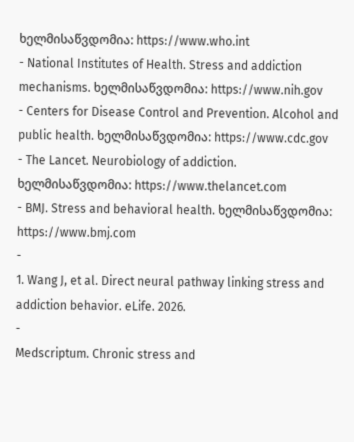ხელმისაწვდომია: https://www.who.int
- National Institutes of Health. Stress and addiction mechanisms. ხელმისაწვდომია: https://www.nih.gov
- Centers for Disease Control and Prevention. Alcohol and public health. ხელმისაწვდომია: https://www.cdc.gov
- The Lancet. Neurobiology of addiction. ხელმისაწვდომია: https://www.thelancet.com
- BMJ. Stress and behavioral health. ხელმისაწვდომია: https://www.bmj.com
-
1. Wang J, et al. Direct neural pathway linking stress and addiction behavior. eLife. 2026.
-
Medscriptum. Chronic stress and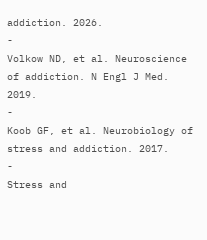addiction. 2026.
-
Volkow ND, et al. Neuroscience of addiction. N Engl J Med. 2019.
-
Koob GF, et al. Neurobiology of stress and addiction. 2017.
-
Stress and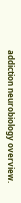addiction neurobiology overview.